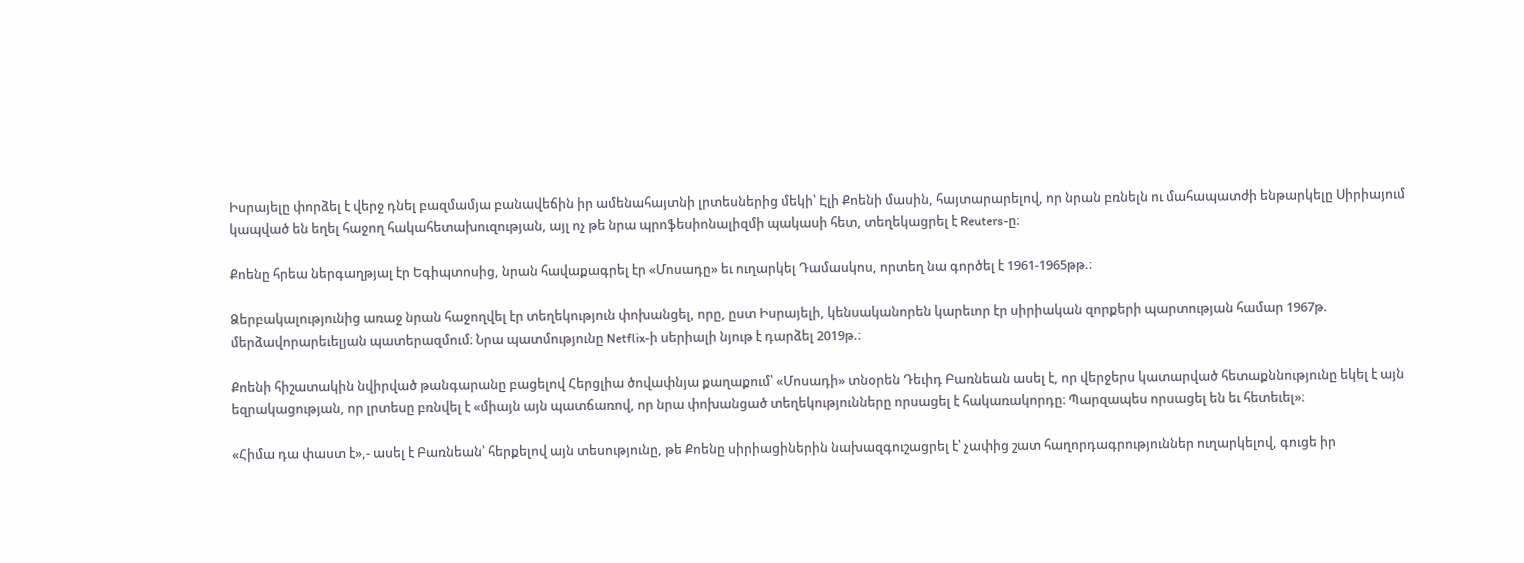Իսրայելը փորձել է վերջ դնել բազմամյա բանավեճին իր ամենահայտնի լրտեսներից մեկի՝ Էլի Քոենի մասին, հայտարարելով, որ նրան բռնելն ու մահապատժի ենթարկելը Սիրիայում կապված են եղել հաջող հակահետախուզության, այլ ոչ թե նրա պրոֆեսիոնալիզմի պակասի հետ, տեղեկացրել է Reuters-ը։

Քոենը հրեա ներգաղթյալ էր Եգիպտոսից, նրան հավաքագրել էր «Մոսադը» եւ ուղարկել Դամասկոս, որտեղ նա գործել է 1961-1965թթ.։

Ձերբակալությունից առաջ նրան հաջողվել էր տեղեկություն փոխանցել, որը, ըստ Իսրայելի, կենսականորեն կարեւոր էր սիրիական զորքերի պարտության համար 1967թ. մերձավորարեւելյան պատերազմում։ Նրա պատմությունը Netflix-ի սերիալի նյութ է դարձել 2019թ.։

Քոենի հիշատակին նվիրված թանգարանը բացելով Հերցլիա ծովափնյա քաղաքում՝ «Մոսադի» տնօրեն Դեւիդ Բառնեան ասել է, որ վերջերս կատարված հետաքննությունը եկել է այն եզրակացության, որ լրտեսը բռնվել է «միայն այն պատճառով, որ նրա փոխանցած տեղեկությունները որսացել է հակառակորդը։ Պարզապես որսացել են եւ հետեւել»։

«Հիմա դա փաստ է»,- ասել է Բառնեան՝ հերքելով այն տեսությունը, թե Քոենը սիրիացիներին նախազգուշացրել է՝ չափից շատ հաղորդագրություններ ուղարկելով, գուցե իր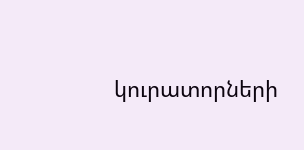կուրատորների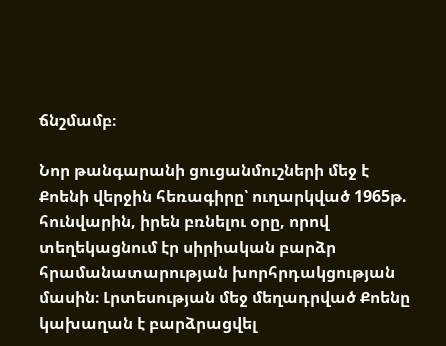ճնշմամբ։

Նոր թանգարանի ցուցանմուշների մեջ է Քոենի վերջին հեռագիրը՝ ուղարկված 1965թ. հունվարին, իրեն բռնելու օրը, որով տեղեկացնում էր սիրիական բարձր հրամանատարության խորհրդակցության մասին։ Լրտեսության մեջ մեղադրված Քոենը կախաղան է բարձրացվել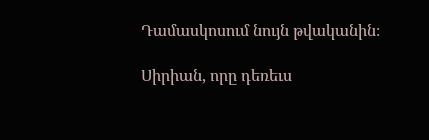Դամասկոսում նույն թվականին։

Սիրիան, որը դեռեւս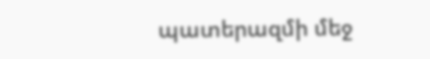պատերազմի մեջ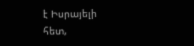է Իսրայելի հետ,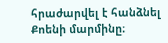հրաժարվել է հանձնել Քոենի մարմինը։